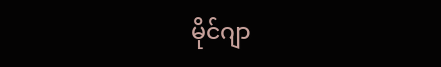မိုင်ဂျာ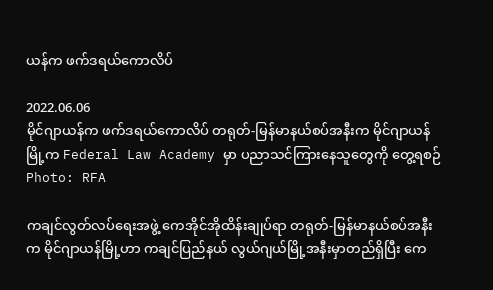ယန်က ဖက်ဒရယ်ကောလိပ်

2022.06.06
မိုင်ဂျာယန်က ဖက်ဒရယ်ကောလိပ် တရုတ်-မြန်မာနယ်စပ်အနီးက မိုင်ဂျာယန်မြို့က Federal Law Academy မှာ ပညာသင်ကြားနေသူတွေကို တွေ့ရစဉ်
Photo: RFA

ကချင်လွတ်လပ်ရေးအဖွဲ့ ကေအိုင်အိုထိန်းချုပ်ရာ တရုတ်-မြန်မာနယ်စပ်အနီးက မိုင်ဂျာယန်မြို့ဟာ ကချင်ပြည်နယ် လွယ်ဂျယ်မြို့အနီးမှာတည်ရှိပြီး ကေ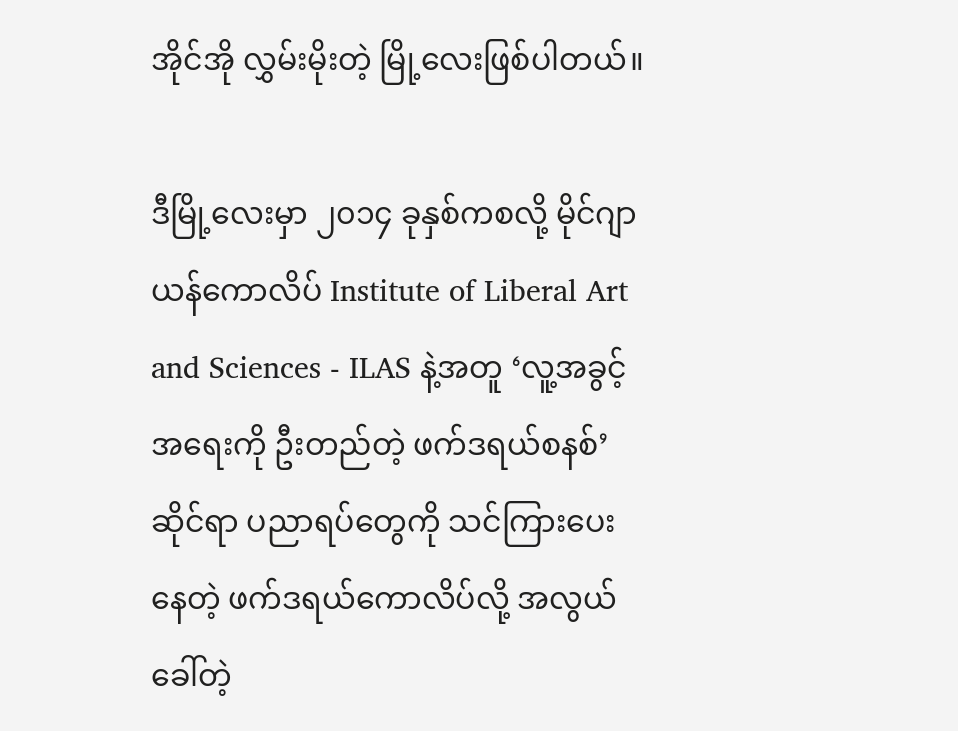အိုင်အို လွှမ်းမိုးတဲ့ မြို့လေးဖြစ်ပါတယ်။

ဒီမြို့လေးမှာ ၂၀၁၄ ခုနှစ်ကစလို့ မိုင်ဂျာယန်ကောလိပ် Institute of Liberal Art and Sciences - ILAS နဲ့အတူ ‘လူ့အခွင့်အရေးကို ဦးတည်တဲ့ ဖက်ဒရယ်စနစ်’ ဆိုင်ရာ ပညာရပ်တွေကို သင်ကြားပေးနေတဲ့ ဖက်ဒရယ်ကောလိပ်လို့ အလွယ်ခေါ်တဲ့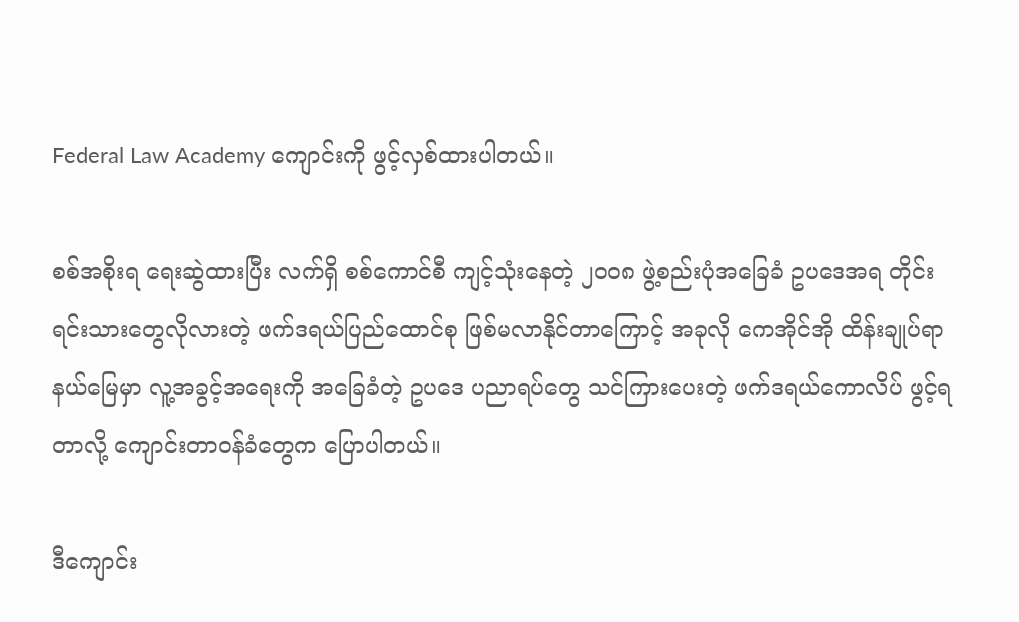Federal Law Academy ကျောင်းကို ဖွင့်လှစ်ထားပါတယ်။

စစ်အစိုးရ ရေးဆွဲထားပြီး လက်ရှိ စစ်ကောင်စီ ကျင့်သုံးနေတဲ့ ၂၀၀၈ ဖွဲ့စည်းပုံအခြေခံ ဥပဒေအရ တိုင်းရင်းသားတွေလိုလားတဲ့ ဖက်ဒရယ်ပြည်ထောင်စု ဖြစ်မလာနိုင်တာကြောင့် အခုလို ကေအိုင်အို ထိန်းချုပ်ရာနယ်မြေမှာ လူ့အခွင့်အရေးကို အခြေခံတဲ့ ဥပဒေ ပညာရပ်တွေ သင်ကြားပေးတဲ့ ဖက်ဒရယ်ကောလိပ် ဖွင့်ရတာလို့ ကျောင်းတာဝန်ခံတွေက ပြောပါတယ်။

ဒီကျောင်း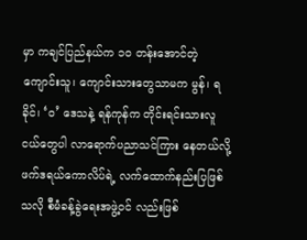မှာ ကချင်ပြည်နယ်က ၁၀ တန်းအောင်တဲ့ ကျောင်းသူ၊ ကျောင်းသားတွေသာမက မွန်၊ ရခိုင်၊ ‘ဝ’ ဒေသနဲ့ ရန်ကုန်က တိုင်းရင်းသားလူငယ်တွေပါ လာရောက်ပညာသင်ကြား နေတယ်လို့ ဖက်ဒရယ်ကောလိပ်ရဲ့ လက်ထောက်နည်းပြဖြစ်သလို စီမံခန့်ခွဲရေးအဖွဲ့ဝင် လည်းဖြစ်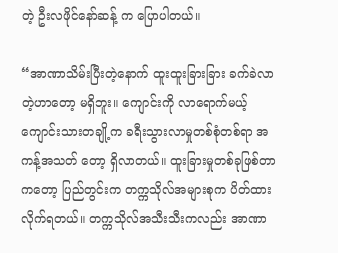တဲ့ ဦးလဖိုင်နော်ဆန့် က ပြောပါတယ်။

“အာဏာသိမ်းပြီးတဲ့နောက် ထူးထူးခြားခြား ခက်ခဲလာတဲ့ဟာတော့ မရှိဘူး။ ကျောင်းကို လာရောက်မယ့် ကျောင်းသားတချို့က ခရီးသွားလာမှုတစ်စုံတစ်ရာ အကန့်အသတ် တော့ ရှိလာတယ်။ ထူးခြားမှုတစ်ခုဖြစ်တာကတော့ ပြည်တွင်းက တက္ကသိုလ်အများစုက ပိတ်ထားလိုက်ရတယ်။ တက္ကသိုလ်အသီးသီးကလည်း အာဏာ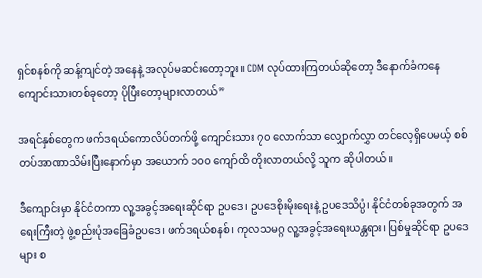ရှင်စနစ်ကို ဆန့်ကျင်တဲ့ အနေနဲ့ အလုပ်မဆင်းတော့ဘူး။ CDM လုပ်ထားကြတယ်ဆိုတော့ ဒီနောက်ခံကနေ ကျောင်းသားတစ်ခုတော့ ပိုပြီးတော့များလာတယ်”

အရင်နှစ်တွေက ဖက်ဒရယ်ကောလိပ်တက်ဖို့ ကျောင်းသား ၇၀ လောက်သာ လျှောက်လွှာ တင်လေ့ရှိပေမယ့် စစ်တပ်အာဏာသိမ်းပြီးနောက်မှာ အယောက် ၁၀၀ ကျော်ထိ တိုးလာတယ်လို့ သူက ဆိုပါတယ်။

ဒီကျောင်းမှာ နိုင်ငံတကာ လူ့အခွင့်အရေးဆိုင်ရာ ဥပဒေ၊ ဥပဒေစိုးမိုးရေးနဲ့ ဥပဒေသိပ္ပံ၊ နိုင်ငံတစ်ခုအတွက် အရေးကြီးတဲ့ ဖွဲ့စည်းပုံအခြေခံဥပဒေ၊ ဖက်ဒရယ်စနစ်၊ ကုလသမဂ္ဂ လူ့အခွင့်အရေးယန္တရား၊ ပြစ်မှုဆိုင်ရာ ဥပဒေများ စ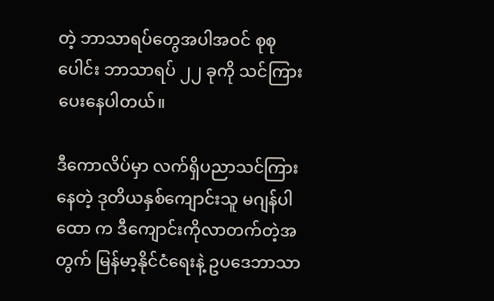တဲ့ ဘာသာရပ်တွေအပါအဝင် စုစုပေါင်း ဘာသာရပ် ၂၂ ခုကို သင်ကြားပေးနေပါတယ်။

ဒီကောလိပ်မှာ လက်ရှိပညာသင်ကြားနေတဲ့ ဒုတိယနှစ်ကျောင်းသူ မဂျန်ပါထော က ဒီကျောင်းကိုလာတက်တဲ့အတွက် မြန်မာ့နိုင်ငံရေးနဲ့ ဥပဒေဘာသာ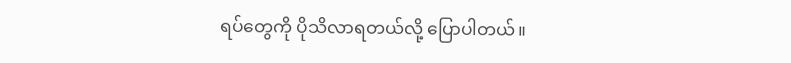ရပ်တွေကို ပိုသိလာရတယ်လို့ ပြောပါတယ်။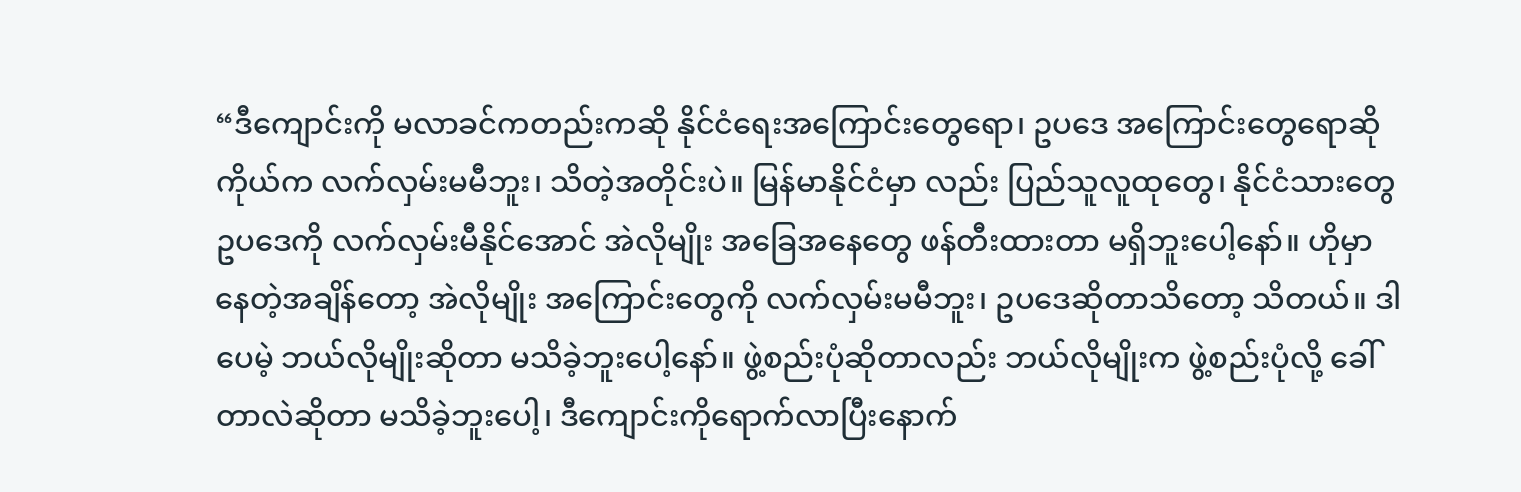“ဒီကျောင်းကို မလာခင်ကတည်းကဆို နိုင်ငံရေးအကြောင်းတွေရော၊ ဥပဒေ အကြောင်းတွေရောဆို ကိုယ်က လက်လှမ်းမမီဘူး၊ သိတဲ့အတိုင်းပဲ။ မြန်မာနိုင်ငံမှာ လည်း ပြည်သူလူထုတွေ၊ နိုင်ငံသားတွေ ဥပဒေကို လက်လှမ်းမီနိုင်အောင် အဲလိုမျိုး အခြေအနေတွေ ဖန်တီးထားတာ မရှိဘူးပေါ့နော်။ ဟိုမှာနေတဲ့အချိန်တော့ အဲလိုမျိုး အကြောင်းတွေကို လက်လှမ်းမမီဘူး၊ ဥပဒေဆိုတာသိတော့ သိတယ်။ ဒါပေမဲ့ ဘယ်လိုမျိုးဆိုတာ မသိခဲ့ဘူးပေါ့နော်။ ဖွဲ့စည်းပုံဆိုတာလည်း ဘယ်လိုမျိုးက ဖွဲ့စည်းပုံလို့ ခေါ်တာလဲဆိုတာ မသိခဲ့ဘူးပေါ့၊ ဒီကျောင်းကိုရောက်လာပြီးနောက်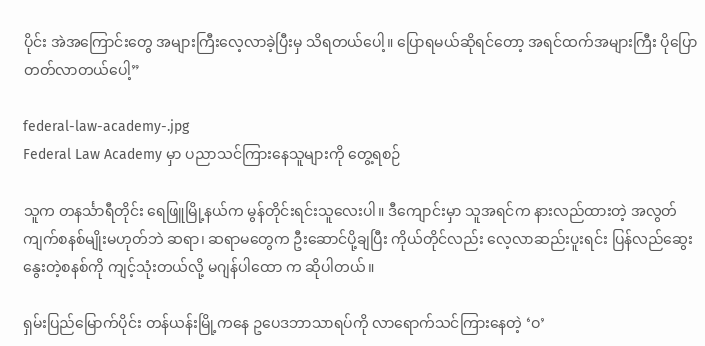ပိုင်း အဲအကြောင်းတွေ အများကြီးလေ့လာခဲ့ပြီးမှ သိရတယ်ပေါ့။ ပြောရမယ်ဆိုရင်တော့ အရင်ထက်အများကြီး ပိုပြောတတ်လာတယ်ပေါ့”

federal-law-academy-.jpg
Federal Law Academy မှာ ပညာသင်ကြားနေသူများကို တွေ့ရစဉ်

သူက တနင်္သာရီတိုင်း ရေဖြူမြို့နယ်က မွန်တိုင်းရင်းသူလေးပါ။ ဒီကျောင်းမှာ သူအရင်က နားလည်ထားတဲ့ အလွတ်ကျက်စနစ်မျိုးမဟုတ်ဘဲ ဆရာ၊ ဆရာမတွေက ဦးဆောင်ပို့ချပြီး ကိုယ်တိုင်လည်း လေ့လာဆည်းပူးရင်း ပြန်လည်ဆွေးနွေးတဲ့စနစ်ကို ကျင့်သုံးတယ်လို့ မဂျန်ပါထော က ဆိုပါတယ်။

ရှမ်းပြည်မြောက်ပိုင်း တန်ယန်းမြို့ကနေ ဥပေဒဘာသာရပ်ကို လာရောက်သင်ကြားနေတဲ့ ‘ဝ’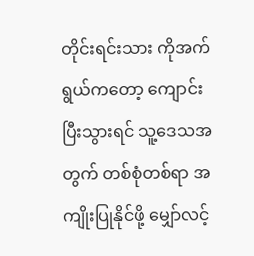တိုင်းရင်းသား ကိုအက်ရွယ်ကတော့ ကျောင်းပြီးသွားရင် သူ့ဒေသအတွက် တစ်စုံတစ်ရာ အကျိုးပြုနိုင်ဖို့ မျှော်လင့်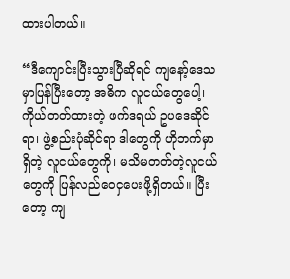ထားပါတယ်။

“ဒီကျောင်းပြီးသွားပြီဆိုရင် ကျနော့်ဒေသမှာပြန်ပြီးတော့ အဓိက လူငယ်တွေပေါ့၊ ကိုယ်တတ်ထားတဲ့ ဖက်ဒရယ် ဥပဒေဆိုင်ရာ၊ ဖွဲ့စည်းပုံဆိုင်ရာ ဒါတွေကို ဟိုဘက်မှာ ရှိတဲ့ လူငယ်တွေကို၊ မသိမတတ်တဲ့လူငယ်တွေကို ပြန်လည်ဝေငှပေးဖို့ရှိတယ်။ ပြီးတော့ ကျ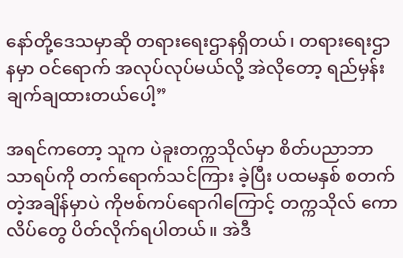နော်တို့ဒေသမှာဆို တရားရေးဌာနရှိတယ်၊ တရားရေးဌာနမှာ ဝင်ရောက် အလုပ်လုပ်မယ်လို့ အဲလိုတော့ ရည်မှန်းချက်ချထားတယ်ပေါ့”

အရင်ကတော့ သူက ပဲခူးတက္ကသိုလ်မှာ စိတ်ပညာဘာသာရပ်ကို တက်ရောက်သင်ကြား ခဲ့ပြီး ပထမနှစ် စတက်တဲ့အချိန်မှာပဲ ကိုဗစ်ကပ်ရောဂါကြောင့် တက္ကသိုလ် ကောလိပ်တွေ ပိတ်လိုက်ရပါတယ်။ အဲဒီ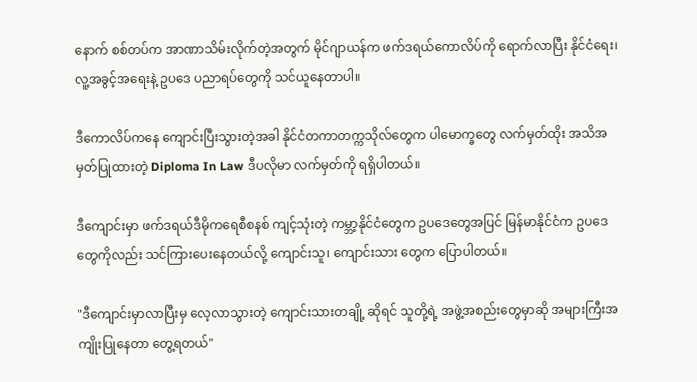နောက် စစ်တပ်က အာဏာသိမ်းလိုက်တဲ့အတွက် မိုင်ဂျာယန်က ဖက်ဒရယ်ကောလိပ်ကို ရောက်လာပြီး နိုင်ငံရေး၊ လူ့အခွင့်အရေးနဲ့ ဥပဒေ ပညာရပ်တွေကို သင်ယူနေတာပါ။

ဒီကောလိပ်ကနေ ကျောင်းပြီးသွားတဲ့အခါ နိုင်ငံတကာတက္ကသိုလ်တွေက ပါမောက္ခတွေ လက်မှတ်ထိုး အသိအမှတ်ပြုထားတဲ့ Diploma In Law ဒီပလိုမာ လက်မှတ်ကို ရရှိပါတယ်။

ဒီကျောင်းမှာ ဖက်ဒရယ်ဒီမိုကရေစီစနစ် ကျင့်သုံးတဲ့ ကမ္ဘာ့နိုင်ငံတွေက ဥပဒေတွေအပြင် မြန်မာနိုင်ငံက ဥပဒေတွေကိုလည်း သင်ကြားပေးနေတယ်လို့ ကျောင်းသူ၊ ကျောင်းသား တွေက ပြောပါတယ်။

"ဒီကျောင်းမှာလာပြီးမှ လေ့လာသွားတဲ့ ကျောင်းသားတချို့ ဆိုရင် သူတို့ရဲ့ အဖွဲ့အစည်းတွေမှာဆို အများကြီးအကျိုးပြုနေတာ တွေ့ရတယ်"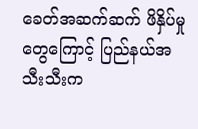ခေတ်အဆက်ဆက် ဖိနှိပ်မှုတွေကြောင့် ပြည်နယ်အသီးသီးက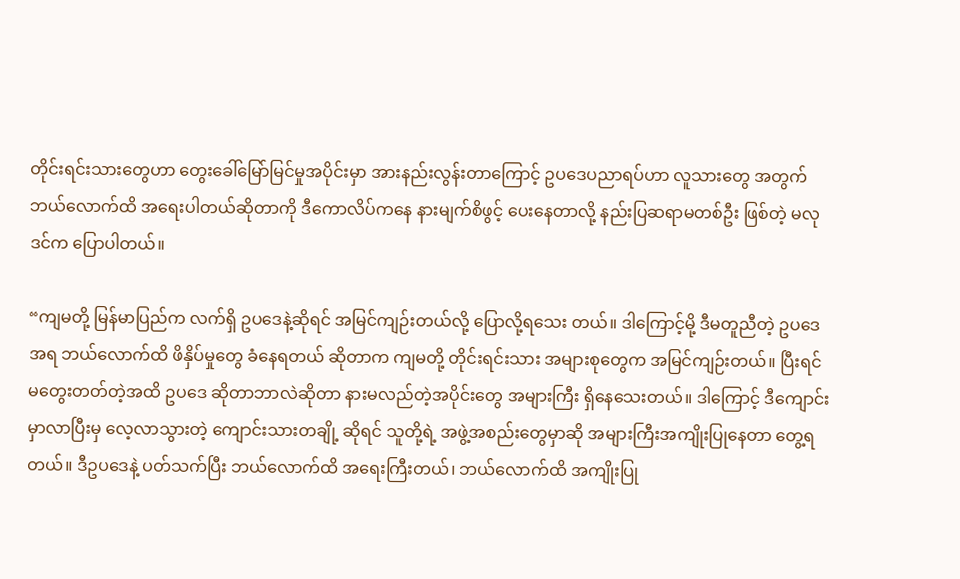တိုင်းရင်းသားတွေဟာ တွေးခေါ်မြော်မြင်မှုအပိုင်းမှာ အားနည်းလွန်းတာကြောင့် ဥပဒေပညာရပ်ဟာ လူသားတွေ အတွက် ဘယ်လောက်ထိ အရေးပါတယ်ဆိုတာကို ဒီကောလိပ်ကနေ နားမျက်စိဖွင့် ပေးနေတာလို့ နည်းပြဆရာမတစ်ဦး ဖြစ်တဲ့ မလုဒင်က ပြောပါတယ်။

“ကျမတို့ မြန်မာပြည်က လက်ရှိ ဥပဒေနဲ့ဆိုရင် အမြင်ကျဉ်းတယ်လို့ ပြောလို့ရသေး တယ်။ ဒါကြောင့်မို့ ဒီမတူညီတဲ့ ဥပဒေအရ ဘယ်လောက်ထိ ဖိနှိပ်မှုတွေ ခံနေရတယ် ဆိုတာက ကျမတို့ တိုင်းရင်းသား အများစုတွေက အမြင်ကျဉ်းတယ်။ ပြီးရင် မတွေးတတ်တဲ့အထိ ဥပဒေ ဆိုတာဘာလဲဆိုတာ နားမလည်တဲ့အပိုင်းတွေ အများကြီး ရှိနေသေးတယ်။ ဒါကြောင့် ဒီကျောင်းမှာလာပြီးမှ လေ့လာသွားတဲ့ ကျောင်းသားတချို့ ဆိုရင် သူတို့ရဲ့ အဖွဲ့အစည်းတွေမှာဆို အများကြီးအကျိုးပြုနေတာ တွေ့ရတယ်။ ဒီဥပဒေနဲ့ ပတ်သက်ပြီး ဘယ်လောက်ထိ အရေးကြီးတယ်၊ ဘယ်လောက်ထိ အကျိုးပြု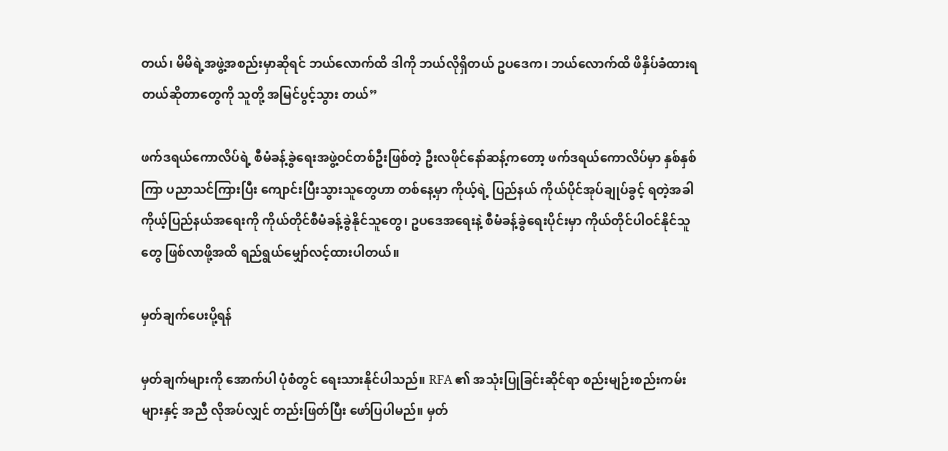တယ်၊ မိမိရဲ့အဖွဲ့အစည်းမှာဆိုရင် ဘယ်လောက်ထိ ဒါကို ဘယ်လိုရှိတယ် ဥပဒေက၊ ဘယ်လောက်ထိ ဖိနှိပ်ခံထားရတယ်ဆိုတာတွေကို သူတို့ အမြင်ပွင့်သွား တယ်”

ဖက်ဒရယ်ကောလိပ်ရဲ့ စီမံခန့်ခွဲရေးအဖွဲ့ဝင်တစ်ဦးဖြစ်တဲ့ ဦးလဖိုင်နော်ဆန့်ကတော့ ဖက်ဒရယ်ကောလိပ်မှာ နှစ်နှစ်ကြာ ပညာသင်ကြားပြီး ကျောင်းပြီးသွားသူတွေဟာ တစ်နေ့မှာ ကိုယ့်ရဲ့ ပြည်နယ် ကိုယ်ပိုင်အုပ်ချုပ်ခွင့် ရတဲ့အခါ ကိုယ့်ပြည်နယ်အရေးကို ကိုယ်တိုင်စီမံခန့်ခွဲနိုင်သူတွေ၊ ဥပဒေအရေးနဲ့ စီမံခန့်ခွဲရေးပိုင်းမှာ ကိုယ်တိုင်ပါဝင်နိုင်သူတွေ ဖြစ်လာဖို့အထိ ရည်ရွယ်မျှော်လင့်ထားပါတယ်။

မှတ်ချက်ပေးပို့ရန်

မှတ်ချက်များကို အောက်ပါ ပုံစံတွင် ရေးသားနိုင်ပါသည်။ RFA ၏ အသုံးပြုခြင်းဆိုင်ရာ စည်းမျဉ်းစည်းကမ်းများနှင့် အညီ လိုအပ်လျှင် တည်းဖြတ်ပြီး ဖော်ပြပါမည်။ မှတ်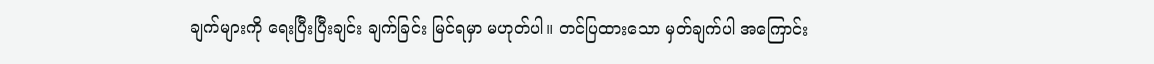ချက်များကို ရေးပြီးပြီးချင်း ချက်ခြင်း မြင်ရမှာ မဟုတ်ပါ။ တင်ပြထားသော မှတ်ချက်ပါ အကြောင်း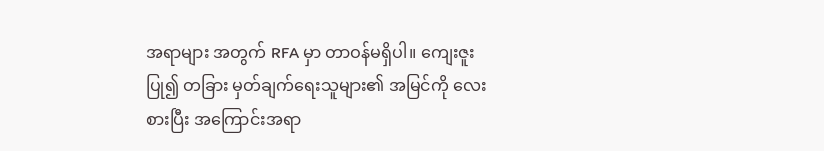အရာများ အတွက် RFA မှာ တာဝန်မရှိပါ။ ကျေးဇူးပြု၍ တခြား မှတ်ချက်ရေးသူများ၏ အမြင်ကို လေးစားပြီး အကြောင်းအရာ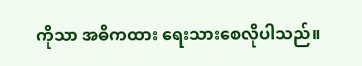ကိုသာ အဓိကထား ရေးသားစေလိုပါသည်။